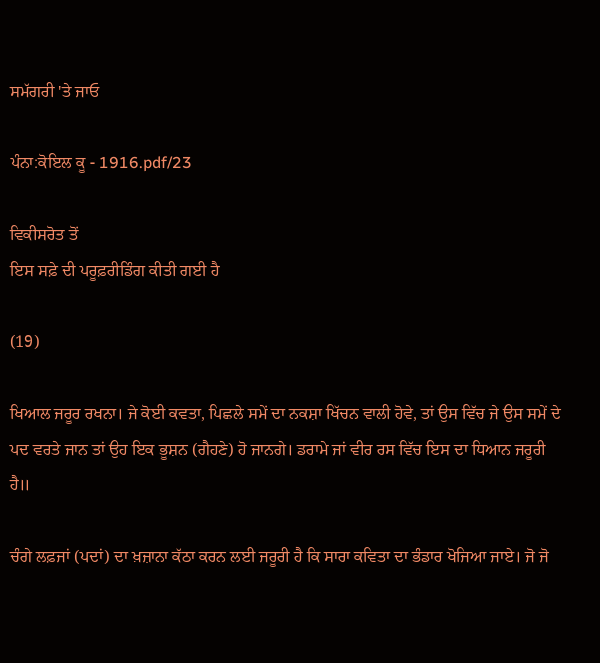ਸਮੱਗਰੀ 'ਤੇ ਜਾਓ

ਪੰਨਾ:ਕੋਇਲ ਕੂ - 1916.pdf/23

ਵਿਕੀਸਰੋਤ ਤੋਂ
ਇਸ ਸਫ਼ੇ ਦੀ ਪਰੂਫ਼ਰੀਡਿੰਗ ਕੀਤੀ ਗਈ ਹੈ

(19)

ਖਿਆਲ ਜਰੂਰ ਰਖਨਾ। ਜੇ ਕੋਈ ਕਵਤਾ, ਪਿਛਲੇ ਸਮੇਂ ਦਾ ਨਕਸ਼ਾ ਖਿੱਚਨ ਵਾਲੀ ਹੋਵੇ, ਤਾਂ ਉਸ ਵਿੱਚ ਜੇ ਉਸ ਸਮੇਂ ਦੇ ਪਦ ਵਰਤੇ ਜਾਨ ਤਾਂ ਉਹ ਇਕ ਭੂਸ਼ਨ (ਗੈਹਣੇ) ਹੋ ਜਾਨਗੇ। ਡਰਾਮੇ ਜਾਂ ਵੀਰ ਰਸ ਵਿੱਚ ਇਸ ਦਾ ਧਿਆਨ ਜਰੂਰੀ ਹੈ॥

ਚੰਗੇ ਲਫ਼ਜਾਂ (ਪਦਾਂ) ਦਾ ਖ਼ਜ਼ਾਨਾ ਕੱਠਾ ਕਰਨ ਲਈ ਜਰੂਰੀ ਹੈ ਕਿ ਸਾਰਾ ਕਵਿਤਾ ਦਾ ਭੰਡਾਰ ਖੋਜਿਆ ਜਾਏ। ਜੋ ਜੋ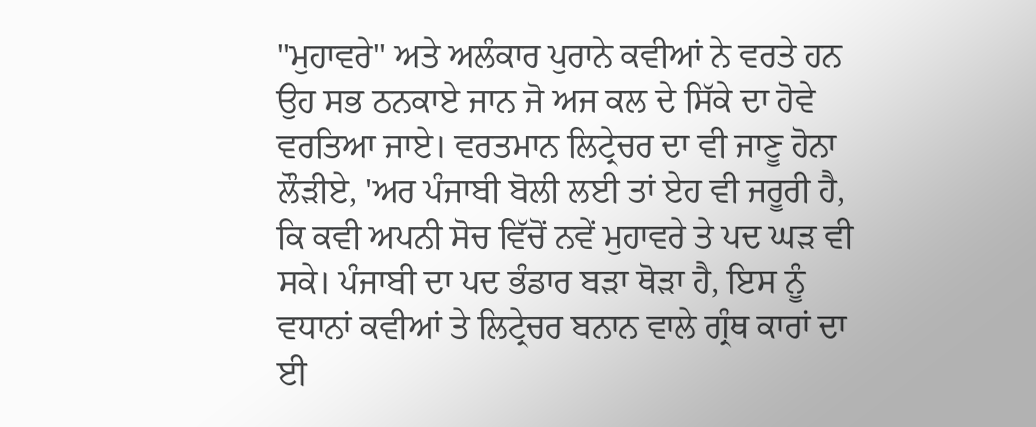"ਮੁਹਾਵਰੇ" ਅਤੇ ਅਲੰਕਾਰ ਪੁਰਾਨੇ ਕਵੀਆਂ ਨੇ ਵਰਤੇ ਹਨ ਉਹ ਸਭ ਠਨਕਾਏ ਜਾਨ ਜੋ ਅਜ ਕਲ ਦੇ ਸਿੱਕੇ ਦਾ ਹੋਵੇ ਵਰਤਿਆ ਜਾਏ। ਵਰਤਮਾਨ ਲਿਟ੍ਰੇਚਰ ਦਾ ਵੀ ਜਾਣੂ ਹੋਨਾ ਲੌੜੀਏ, 'ਅਰ ਪੰਜਾਬੀ ਬੋਲੀ ਲਈ ਤਾਂ ਏਹ ਵੀ ਜਰੂਰੀ ਹੈ, ਕਿ ਕਵੀ ਅਪਨੀ ਸੋਚ ਵਿੱਚੋਂ ਨਵੇਂ ਮੁਹਾਵਰੇ ਤੇ ਪਦ ਘੜ ਵੀ ਸਕੇ। ਪੰਜਾਬੀ ਦਾ ਪਦ ਭੰਡਾਰ ਬੜਾ ਥੋੜਾ ਹੈ, ਇਸ ਨੂੰ ਵਧਾਨਾਂ ਕਵੀਆਂ ਤੇ ਲਿਟ੍ਰੇਚਰ ਬਨਾਨ ਵਾਲੇ ਗ੍ਰੰਥ ਕਾਰਾਂ ਦਾ ਈ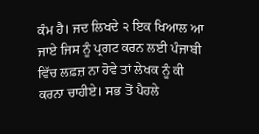ਕੰਮ ਹੈ। ਜਦ ਲਿਖਦੇ ੨ ਇਕ ਖਿਆਲ ਆ ਜਾਏ ਜਿਸ ਨੂੰ ਪ੍ਰਗਟ ਕਰਨ ਲਈ ਪੰਜਾਬੀ ਵਿੱਚ ਲਫ਼ਜ਼ ਨਾ ਹੋਵੇ ਤਾਂ ਲੇਖਕ ਨੂੰ ਕੀ ਕਰਨਾ ਚਾਹੀਏ। ਸਭ ਤੋਂ ਪੈਹਲੇ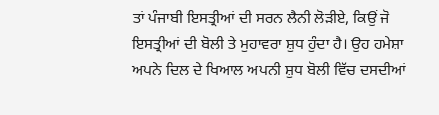ਤਾਂ ਪੰਜਾਬੀ ਇਸਤ੍ਰੀਆਂ ਦੀ ਸਰਨ ਲੈਨੀ ਲੋੜੀਏ, ਕਿਉਂ ਜੋ ਇਸਤ੍ਰੀਆਂ ਦੀ ਬੋਲੀ ਤੇ ਮੁਹਾਵਰਾ ਸ਼ੁਧ ਹੁੰਦਾ ਹੈ। ਉਹ ਹਮੇਸ਼ਾ ਅਪਨੇ ਦਿਲ ਦੇ ਖਿਆਲ ਅਪਨੀ ਸ਼ੁਧ ਬੋਲੀ ਵਿੱਚ ਦਸਦੀਆਂ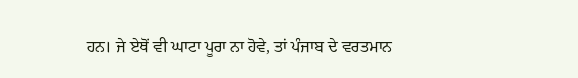ਹਨ। ਜੇ ਏਥੋਂ ਵੀ ਘਾਟਾ ਪੂਰਾ ਨਾ ਹੋਵੇ, ਤਾਂ ਪੰਜਾਬ ਦੇ ਵਰਤਮਾਨ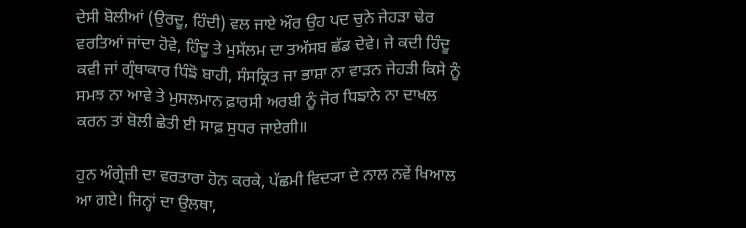ਦੇਸੀ ਬੋਲੀਆਂ (ਉਰਦੂ, ਹਿੰਦੀ) ਵਲ ਜਾਏ ਔਰ ਉਹ ਪਦ ਚੁਨੇ ਜੇਹੜਾ ਢੇਰ ਵਰਤਿਆਂ ਜਾਂਦਾ ਹੋਵੇ, ਹਿੰਦੂ ਤੇ ਮੁਸੱਲਮ ਦਾ ਤਅੱਸਬ ਛੱਡ ਦੇਵੇ। ਜੇ ਕਦੀ ਹਿੰਦੂ ਕਵੀ ਜਾਂ ਗ੍ਰੰਥਾਕਾਰ ਧਿੰਙੋ ਬਾਹੀ, ਸੰਸਕ੍ਰਿਤ ਜਾ ਭਾਸ਼ਾ ਨਾ ਵਾੜਨ ਜੇਹੜੀ ਕਿਸੇ ਨੂੰ ਸਮਝ ਨਾ ਆਵੇ ਤੇ ਮੁਸਲਮਾਨ ਫ਼ਾਰਸੀ ਅਰਬੀ ਨੂੰ ਜੋਰ ਧਿਙਾਨੇ ਨਾ ਦਾਖਲ ਕਰਨ ਤਾਂ ਬੋਲੀ ਛੇਤੀ ਈ ਸਾਫ਼ ਸੁਧਰ ਜਾਏਗੀ॥

ਹੁਨ ਅੰਗ੍ਰੇਜ਼ੀ ਦਾ ਵਰਤਾਰਾ ਹੋਨ ਕਰਕੇ, ਪੱਛਮੀ ਵਿਦ੍ਯਾ ਦੇ ਨਾਲ ਨਵੇਂ ਖਿਆਲ ਆ ਗਏ। ਜਿਨ੍ਹਾਂ ਦਾ ਉਲਥਾ,